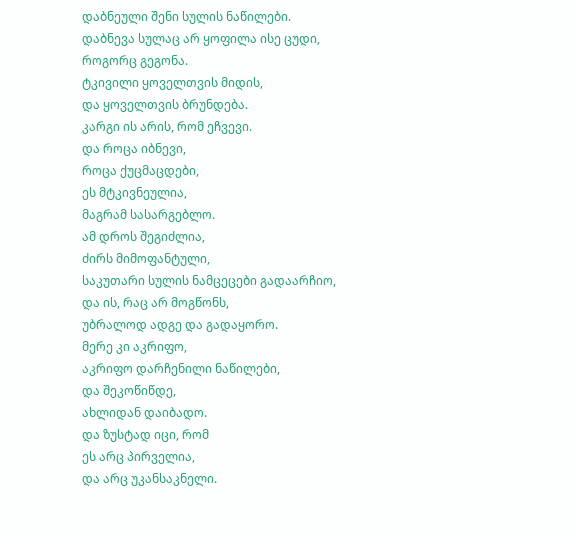დაბნეული შენი სულის ნაწილები.
დაბნევა სულაც არ ყოფილა ისე ცუდი,
როგორც გეგონა.
ტკივილი ყოველთვის მიდის,
და ყოველთვის ბრუნდება.
კარგი ის არის, რომ ეჩვევი.
და როცა იბნევი,
როცა ქუცმაცდები,
ეს მტკივნეულია,
მაგრამ სასარგებლო.
ამ დროს შეგიძლია,
ძირს მიმოფანტული,
საკუთარი სულის ნამცეცები გადაარჩიო,
და ის, რაც არ მოგწონს,
უბრალოდ ადგე და გადაყორო.
მერე კი აკრიფო,
აკრიფო დარჩენილი ნაწილები,
და შეკოწიწდე,
ახლიდან დაიბადო.
და ზუსტად იცი, რომ
ეს არც პირველია,
და არც უკანსაკნელი.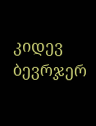კიდევ ბევრჯერ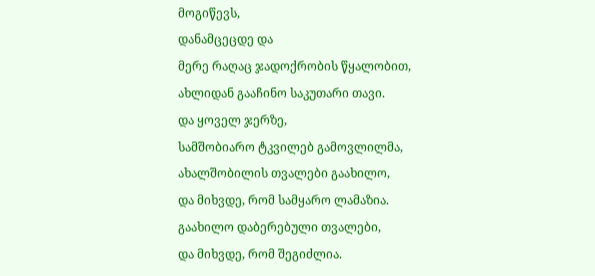მოგიწევს,
დანამცეცდე და
მერე რაღაც ჯადოქრობის წყალობით,
ახლიდან გააჩინო საკუთარი თავი.
და ყოველ ჯერზე,
სამშობიარო ტკვილებ გამოვლილმა,
ახალშობილის თვალები გაახილო,
და მიხვდე, რომ სამყარო ლამაზია.
გაახილო დაბერებული თვალები,
და მიხვდე, რომ შეგიძლია.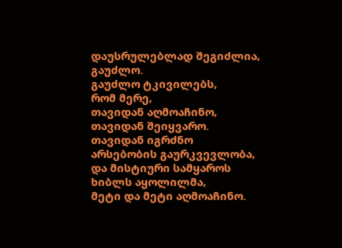დაუსრულებლად შეგიძლია,
გაუძლო.
გაუძლო ტკივილებს,
რომ მერე,
თავიდან აღმოაჩინო,
თავიდან შეიყვარო.
თავიდან იგრძნო
არსებობის გაურკვევლობა,
და მისტიური სამყაროს ხიბლს აყოლილმა,
მეტი და მეტი აღმოაჩინო.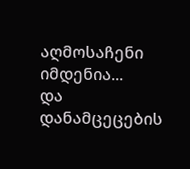აღმოსაჩენი იმდენია...
და დანამცეცების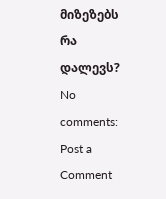მიზეზებს
რა დალევს?
No comments:
Post a Comment